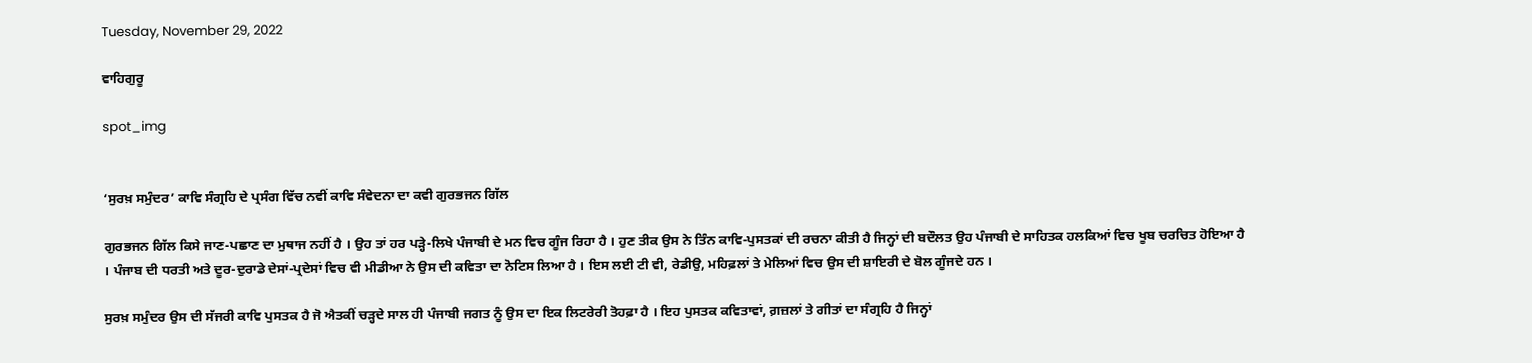Tuesday, November 29, 2022

ਵਾਹਿਗੁਰੂ

spot_img


‘ਸੁਰਖ਼ ਸਮੁੰਦਰ’ ਕਾਵਿ ਸੰਗ੍ਰਹਿ ਦੇ ਪ੍ਰਸੰਗ ਵਿੱਚ ਨਵੀਂ ਕਾਵਿ ਸੰਵੇਦਨਾ ਦਾ ਕਵੀ ਗੁਰਭਜਨ ਗਿੱਲ

ਗੁਰਭਜਨ ਗਿੱਲ ਕਿਸੇ ਜਾਣ-ਪਛਾਣ ਦਾ ਮੁਥਾਜ ਨਹੀਂ ਹੈ । ਉਹ ਤਾਂ ਹਰ ਪੜ੍ਹੇ-ਲਿਖੇ ਪੰਜਾਬੀ ਦੇ ਮਨ ਵਿਚ ਗੂੰਜ ਰਿਹਾ ਹੈ । ਹੁਣ ਤੀਕ ਉਸ ਨੇ ਤਿੰਨ ਕਾਵਿ-ਪੁਸਤਕਾਂ ਦੀ ਰਚਨਾ ਕੀਤੀ ਹੈ ਜਿਨ੍ਹਾਂ ਦੀ ਬਦੌਲਤ ਉਹ ਪੰਜਾਬੀ ਦੇ ਸਾਹਿਤਕ ਹਲਕਿਆਂ ਵਿਚ ਖੂਬ ਚਰਚਿਤ ਹੋਇਆ ਹੈ । ਪੰਜਾਬ ਦੀ ਧਰਤੀ ਅਤੇ ਦੂਰ-ਦੁਰਾਡੇ ਦੇਸਾਂ-ਪ੍ਰਦੇਸਾਂ ਵਿਚ ਵੀ ਮੀਡੀਆ ਨੇ ਉਸ ਦੀ ਕਵਿਤਾ ਦਾ ਨੋਟਿਸ ਲਿਆ ਹੈ । ਇਸ ਲਈ ਟੀ ਵੀ, ਰੇਡੀਉ, ਮਹਿਫ਼ਲਾਂ ਤੇ ਮੇਲਿਆਂ ਵਿਚ ਉਸ ਦੀ ਸ਼ਾਇਰੀ ਦੇ ਬੋਲ ਗੂੰਜਦੇ ਹਨ ।

ਸੁਰਖ਼ ਸਮੁੰਦਰ ਉਸ ਦੀ ਸੱਜਰੀ ਕਾਵਿ ਪੁਸਤਕ ਹੈ ਜੋ ਐਤਕੀਂ ਚੜ੍ਹਦੇ ਸਾਲ ਹੀ ਪੰਜਾਬੀ ਜਗਤ ਨੂੰ ਉਸ ਦਾ ਇਕ ਲਿਟਰੇਰੀ ਤੋਹਫ਼ਾ ਹੈ । ਇਹ ਪੁਸਤਕ ਕਵਿਤਾਵਾਂ, ਗ਼ਜ਼ਲਾਂ ਤੇ ਗੀਤਾਂ ਦਾ ਸੰਗ੍ਰਹਿ ਹੈ ਜਿਨ੍ਹਾਂ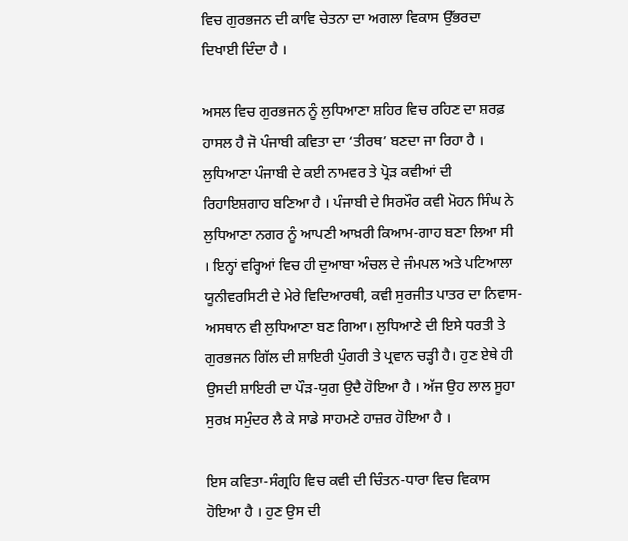ਵਿਚ ਗੁਰਭਜਨ ਦੀ ਕਾਵਿ ਚੇਤਨਾ ਦਾ ਅਗਲਾ ਵਿਕਾਸ ਉੱਭਰਦਾ ਦਿਖਾਈ ਦਿੰਦਾ ਹੈ ।

ਅਸਲ ਵਿਚ ਗੁਰਭਜਨ ਨੂੰ ਲੁਧਿਆਣਾ ਸ਼ਹਿਰ ਵਿਚ ਰਹਿਣ ਦਾ ਸ਼ਰਫ਼ ਹਾਸਲ ਹੈ ਜੋ ਪੰਜਾਬੀ ਕਵਿਤਾ ਦਾ ‘ਤੀਰਥ’ ਬਣਦਾ ਜਾ ਰਿਹਾ ਹੈ । ਲੁਧਿਆਣਾ ਪੰਜਾਬੀ ਦੇ ਕਈ ਨਾਮਵਰ ਤੇ ਪ੍ਰੋੜ ਕਵੀਆਂ ਦੀ ਰਿਹਾਇਸ਼ਗਾਹ ਬਣਿਆ ਹੈ । ਪੰਜਾਬੀ ਦੇ ਸਿਰਮੌਰ ਕਵੀ ਮੋਹਨ ਸਿੰਘ ਨੇ ਲੁਧਿਆਣਾ ਨਗਰ ਨੂੰ ਆਪਣੀ ਆਖ਼ਰੀ ਕਿਆਮ-ਗਾਹ ਬਣਾ ਲਿਆ ਸੀ । ਇਨ੍ਹਾਂ ਵਰ੍ਹਿਆਂ ਵਿਚ ਹੀ ਦੁਆਬਾ ਅੰਚਲ ਦੇ ਜੰਮਪਲ ਅਤੇ ਪਟਿਆਲਾ ਯੂਨੀਵਰਸਿਟੀ ਦੇ ਮੇਰੇ ਵਿਦਿਆਰਥੀ, ਕਵੀ ਸੁਰਜੀਤ ਪਾਤਰ ਦਾ ਨਿਵਾਸ-ਅਸਥਾਨ ਵੀ ਲੁਧਿਆਣਾ ਬਣ ਗਿਆ। ਲੁਧਿਆਣੇ ਦੀ ਇਸੇ ਧਰਤੀ ਤੇ ਗੁਰਭਜਨ ਗਿੱਲ ਦੀ ਸ਼ਾਇਰੀ ਪੁੰਗਰੀ ਤੇ ਪ੍ਰਵਾਨ ਚੜ੍ਹੀ ਹੈ। ਹੁਣ ਏਥੇ ਹੀ ਉਸਦੀ ਸ਼ਾਇਰੀ ਦਾ ਪੌੜ-ਯੁਗ ਉਦੈ ਹੋਇਆ ਹੈ । ਅੱਜ ਉਹ ਲਾਲ ਸੂਹਾ ਸੁਰਖ਼ ਸਮੁੰਦਰ ਲੈ ਕੇ ਸਾਡੇ ਸਾਹਮਣੇ ਹਾਜ਼ਰ ਹੋਇਆ ਹੈ ।

ਇਸ ਕਵਿਤਾ-ਸੰਗ੍ਰਹਿ ਵਿਚ ਕਵੀ ਦੀ ਚਿੰਤਨ-ਧਾਰਾ ਵਿਚ ਵਿਕਾਸ ਹੋਇਆ ਹੈ । ਹੁਣ ਉਸ ਦੀ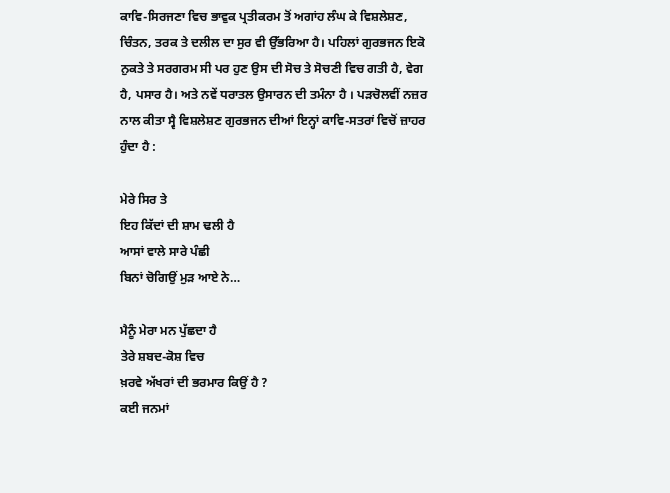ਕਾਵਿ-ਸਿਰਜਣਾ ਵਿਚ ਭਾਵੁਕ ਪ੍ਰਤੀਕਰਮ ਤੋਂ ਅਗਾਂਹ ਲੰਘ ਕੇ ਵਿਸ਼ਲੇਸ਼ਣ, ਚਿੰਤਨ, ਤਰਕ ਤੇ ਦਲੀਲ ਦਾ ਸੁਰ ਵੀ ਉੱਭਰਿਆ ਹੈ। ਪਹਿਲਾਂ ਗੁਰਭਜਨ ਇਕੋ ਨੁਕਤੇ ਤੇ ਸਰਗਰਮ ਸੀ ਪਰ ਹੁਣ ਉਸ ਦੀ ਸੋਚ ਤੇ ਸੋਚਣੀ ਵਿਚ ਗਤੀ ਹੈ, ਵੇਗ ਹੈ, ਪਸਾਰ ਹੈ। ਅਤੇ ਨਵੇਂ ਧਰਾਤਲ ਉਸਾਰਨ ਦੀ ਤਮੰਨਾ ਹੈ । ਪੜਚੋਲਵੀਂ ਨਜ਼ਰ ਨਾਲ ਕੀਤਾ ਸ੍ਵੈ ਵਿਸ਼ਲੇਸ਼ਣ ਗੁਰਭਜਨ ਦੀਆਂ ਇਨ੍ਹਾਂ ਕਾਵਿ-ਸਤਰਾਂ ਵਿਚੋਂ ਜ਼ਾਹਰ ਹੁੰਦਾ ਹੈ :

ਮੇਰੇ ਸਿਰ ਤੇ
ਇਹ ਕਿੱਦਾਂ ਦੀ ਸ਼ਾਮ ਢਲੀ ਹੈ
ਆਸਾਂ ਵਾਲੇ ਸਾਰੇ ਪੰਛੀ
ਬਿਨਾਂ ਚੋਗਿਉਂ ਮੁੜ ਆਏ ਨੇ…

ਮੈਨੂੰ ਮੇਰਾ ਮਨ ਪੁੱਛਦਾ ਹੈ
ਤੇਰੇ ਸ਼ਬਦ-ਕੋਸ਼ ਵਿਚ
ਖ਼ਰਵੇ ਅੱਖਰਾਂ ਦੀ ਭਰਮਾਰ ਕਿਉਂ ਹੈ ?
ਕਈ ਜਨਮਾਂ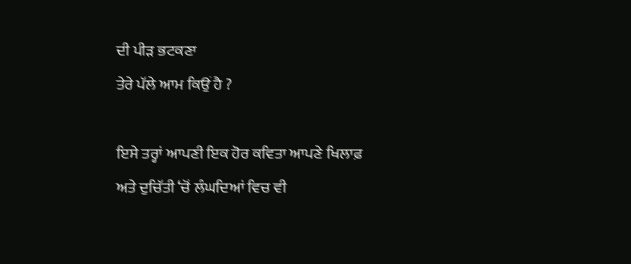ਦੀ ਪੀੜ ਭਟਕਣਾ
ਤੇਰੇ ਪੱਲੇ ਆਮ ਕਿਉਂ ਹੈ ?

ਇਸੇ ਤਰ੍ਹਾਂ ਆਪਣੀ ਇਕ ਹੋਰ ਕਵਿਤਾ ਆਪਣੇ ਖਿਲਾਫ਼ ਅਤੇ ਦੁਚਿੱਤੀ ‘ਚੋਂ ਲੰਘਦਿਆਂ ਵਿਚ ਵੀ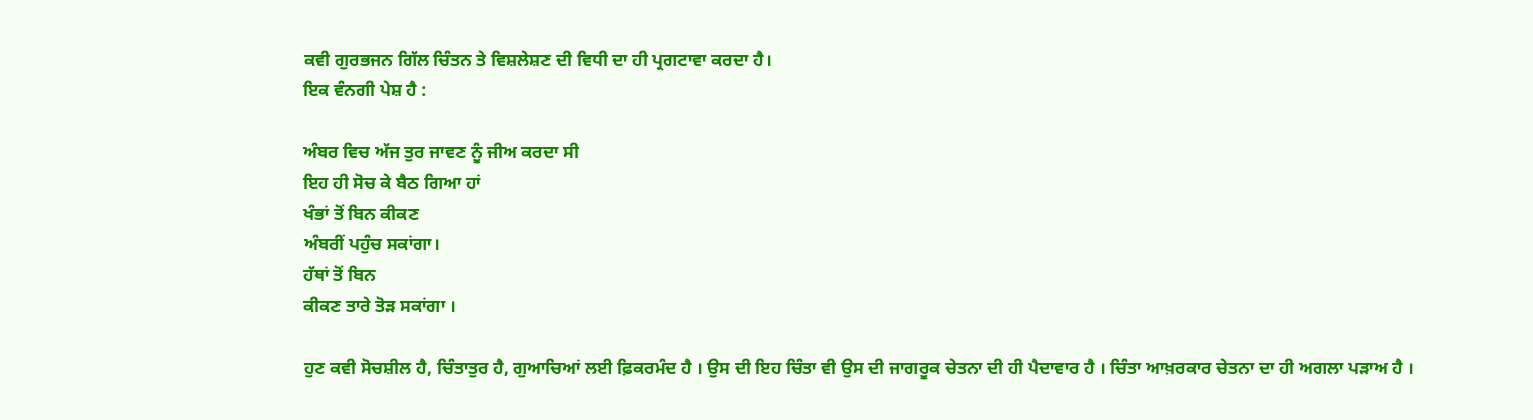ਕਵੀ ਗੁਰਭਜਨ ਗਿੱਲ ਚਿੰਤਨ ਤੇ ਵਿਸ਼ਲੇਸ਼ਣ ਦੀ ਵਿਧੀ ਦਾ ਹੀ ਪ੍ਰਗਟਾਵਾ ਕਰਦਾ ਹੈ।
ਇਕ ਵੰਨਗੀ ਪੇਸ਼ ਹੈ :

ਅੰਬਰ ਵਿਚ ਅੱਜ ਤੁਰ ਜਾਵਣ ਨੂੰ ਜੀਅ ਕਰਦਾ ਸੀ
ਇਹ ਹੀ ਸੋਚ ਕੇ ਬੈਠ ਗਿਆ ਹਾਂ
ਖੰਭਾਂ ਤੋਂ ਬਿਨ ਕੀਕਣ
ਅੰਬਰੀਂ ਪਹੁੰਚ ਸਕਾਂਗਾ।
ਹੱਥਾਂ ਤੋਂ ਬਿਨ
ਕੀਕਣ ਤਾਰੇ ਤੋੜ ਸਕਾਂਗਾ ।

ਹੁਣ ਕਵੀ ਸੋਚਸ਼ੀਲ ਹੈ, ਚਿੰਤਾਤੁਰ ਹੈ, ਗੁਆਚਿਆਂ ਲਈ ਫ਼ਿਕਰਮੰਦ ਹੈ । ਉਸ ਦੀ ਇਹ ਚਿੰਤਾ ਵੀ ਉਸ ਦੀ ਜਾਗਰੂਕ ਚੇਤਨਾ ਦੀ ਹੀ ਪੈਦਾਵਾਰ ਹੈ । ਚਿੰਤਾ ਆਖ਼ਰਕਾਰ ਚੇਤਨਾ ਦਾ ਹੀ ਅਗਲਾ ਪੜਾਅ ਹੈ ।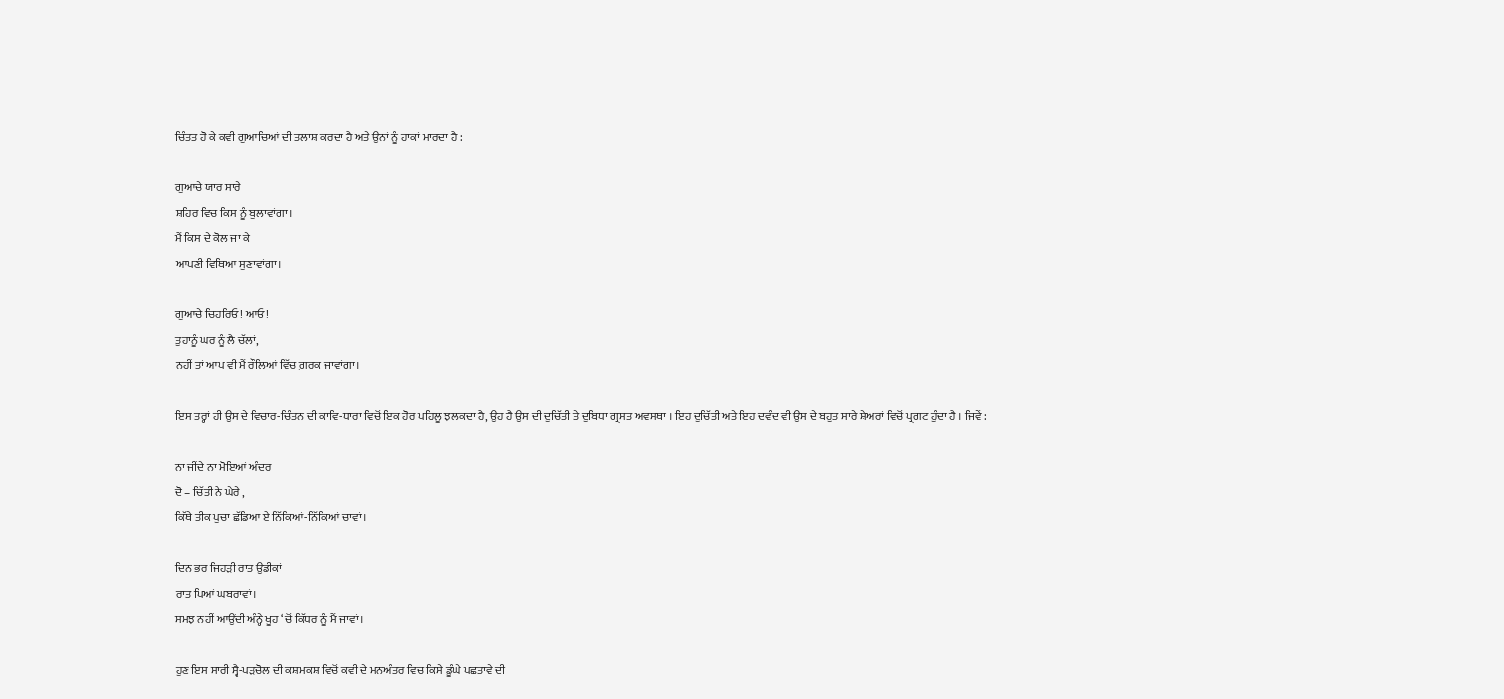ਚਿੰਤਤ ਹੋ ਕੇ ਕਵੀ ਗੁਆਚਿਆਂ ਦੀ ਤਲਾਸ਼ ਕਰਦਾ ਹੈ ਅਤੇ ਉਨਾਂ ਨੂੰ ਹਾਕਾਂ ਮਾਰਦਾ ਹੈ :

ਗੁਆਚੇ ਯਾਰ ਸਾਰੇ
ਸ਼ਹਿਰ ਵਿਚ ਕਿਸ ਨੂੰ ਬੁਲਾਵਾਂਗਾ।
ਮੈਂ ਕਿਸ ਦੇ ਕੋਲ ਜਾ ਕੇ
ਆਪਣੀ ਵਿਥਿਆ ਸੁਣਾਵਾਂਗਾ।

ਗੁਆਚੇ ਚਿਹਰਿਓ! ਆਓ!
ਤੁਹਾਨੂੰ ਘਰ ਨੂੰ ਲੈ ਚੱਲਾਂ,
ਨਹੀਂ ਤਾਂ ਆਪ ਵੀ ਮੈਂ ਰੌਲਿਆਂ ਵਿੱਚ ਗ਼ਰਕ ਜਾਵਾਂਗਾ।

ਇਸ ਤਰ੍ਹਾਂ ਹੀ ਉਸ ਦੇ ਵਿਚਾਰ-ਚਿੰਤਨ ਦੀ ਕਾਵਿ-ਧਾਰਾ ਵਿਚੋਂ ਇਕ ਹੋਰ ਪਹਿਲੂ ਝਲਕਦਾ ਹੈ, ਉਹ ਹੈ ਉਸ ਦੀ ਦੁਚਿੱਤੀ ਤੇ ਦੁਬਿਧਾ ਗ੍ਰਸਤ ਅਵਸਥਾ । ਇਹ ਦੁਚਿੱਤੀ ਅਤੇ ਇਹ ਦਵੰਦ ਵੀ ਉਸ ਦੇ ਬਹੁਤ ਸਾਰੇ ਸ਼ੇਅਰਾਂ ਵਿਚੋਂ ਪ੍ਰਗਟ ਹੁੰਦਾ ਹੈ । ਜਿਵੇਂ :

ਨਾ ਜੀਂਦੇ ਨਾ ਮੋਇਆਂ ਅੰਦਰ
ਦੋ – ਚਿੱਤੀ ਨੇ ਘੇਰੇ ,
ਕਿੱਥੇ ਤੀਕ ਪੁਚਾ ਛੱਡਿਆ ਏ ਨਿੱਕਿਆਂ-ਨਿੱਕਿਆਂ ਚਾਵਾਂ।

ਦਿਨ ਭਰ ਜਿਹੜੀ ਰਾਤ ਉਡੀਕਾਂ
ਰਾਤ ਪਿਆਂ ਘਬਰਾਵਾਂ।
ਸਮਝ ਨਹੀਂ ਆਉਂਦੀ ਅੰਨ੍ਹੇ ਖੂਹ ‘ਚੋਂ ਕਿੱਧਰ ਨੂੰ ਮੈਂ ਜਾਵਾਂ।

ਹੁਣ ਇਸ ਸਾਰੀ ਸ੍ਵੈ-ਪੜਚੋਲ ਦੀ ਕਸ਼ਮਕਸ਼ ਵਿਚੋਂ ਕਵੀ ਦੇ ਮਨਅੰਤਰ ਵਿਚ ਕਿਸੇ ਡੂੰਘੇ ਪਛਤਾਵੇ ਦੀ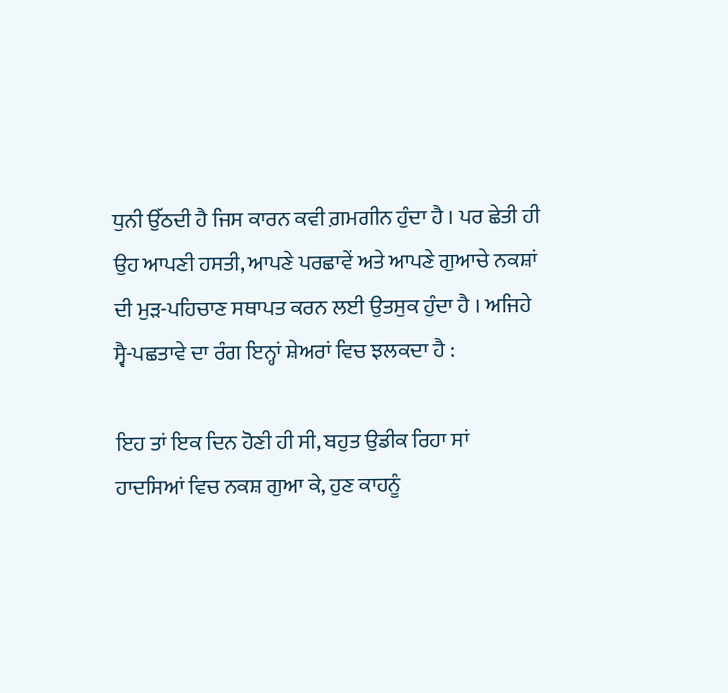ਧੁਨੀ ਉੱਠਦੀ ਹੈ ਜਿਸ ਕਾਰਨ ਕਵੀ ਗ਼ਮਗੀਨ ਹੁੰਦਾ ਹੈ । ਪਰ ਛੇਤੀ ਹੀ ਉਹ ਆਪਣੀ ਹਸਤੀ, ਆਪਣੇ ਪਰਛਾਵੇਂ ਅਤੇ ਆਪਣੇ ਗੁਆਚੇ ਨਕਸ਼ਾਂ ਦੀ ਮੁੜ-ਪਹਿਚਾਣ ਸਥਾਪਤ ਕਰਨ ਲਈ ਉਤਸੁਕ ਹੁੰਦਾ ਹੈ । ਅਜਿਹੇ ਸ੍ਵੈ-ਪਛਤਾਵੇ ਦਾ ਰੰਗ ਇਨ੍ਹਾਂ ਸ਼ੇਅਰਾਂ ਵਿਚ ਝਲਕਦਾ ਹੈ :

ਇਹ ਤਾਂ ਇਕ ਦਿਨ ਹੋਣੀ ਹੀ ਸੀ, ਬਹੁਤ ਉਡੀਕ ਰਿਹਾ ਸਾਂ
ਹਾਦਸਿਆਂ ਵਿਚ ਨਕਸ਼ ਗੁਆ ਕੇ, ਹੁਣ ਕਾਹਨੂੰ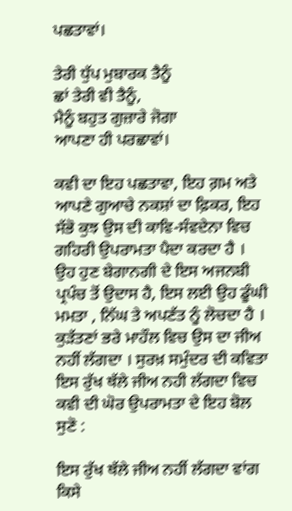ਪਛਤਾਵਾਂ।

ਤੇਰੀ ਧੁੱਪ ਮੁਬਾਰਕ ਤੈਨੂੰ
ਛਾਂ ਤੇਰੀ ਵੀ ਤੈਨੂੰ,
ਮੈਨੂੰ ਬਹੁਤ ਗੁਜ਼ਾਰੇ ਜੋਗਾ
ਆਪਣਾ ਹੀ ਪਰਛਾਵਾਂ।

ਕਵੀ ਦਾ ਇਹ ਪਛਤਾਵਾ, ਇਹ ਗ਼ਮ ਅਤੇ ਆਪਣੇ ਗੁਆਚੇ ਨਕਸ਼ਾਂ ਦਾ ਫ਼ਿਕਰ, ਇਹ ਸੱਭੋ ਕੁਝ ਉਸ ਦੀ ਕਾਵਿ-ਸੰਵਦੇਨਾ ਵਿਚ ਗਹਿਰੀ ਉਪਰਾਮਤਾ ਪੈਦਾ ਕਰਦਾ ਹੈ । ਉਹ ਹੁਣ ਬੇਗਾਨਗੀ ਦੇ ਇਸ ਅਜਨਬੀ ਪ੍ਰਪੰਚ ਤੋਂ ਉਦਾਸ ਹੈ, ਇਸ ਲਈ ਉਹ ਡੂੰਘੀ ਮਮਤਾ , ਨਿੱਘ ਤੇ ਅਪਣੱਤ ਨੂੰ ਲੋਚਦਾ ਹੈ । ਕੁੜੱਤਣਾਂ ਭਰੇ ਮਾਹੌਲ ਵਿਚ ਉਸ ਦਾ ਜੀਅ ਨਹੀਂ ਲੱਗਦਾ । ਸੁਰਖ਼ ਸਮੁੰਦਰ ਦੀ ਕਵਿਤਾ ਇਸ ਰੁੱਖ ਥੱਲੇ ਜੀਅ ਨਹੀ ਲੱਗਦਾ ਵਿਚ ਕਵੀ ਦੀ ਘੋਰ ਉਪਰਾਮਤਾ ਦੇ ਇਹ ਬੋਲ ਸੁਣੋ :

ਇਸ ਰੁੱਖ ਥੱਲੇ ਜੀਅ ਨਹੀਂ ਲੱਗਦਾ ਵਾਂਗ ਕਿਸੇ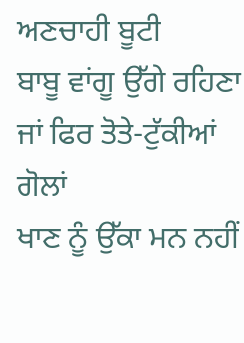ਅਣਚਾਹੀ ਬੂਟੀ
ਬਾਬੂ ਵਾਂਗੂ ਉੱਗੇ ਰਹਿਣਾ
ਜਾਂ ਫਿਰ ਤੋਤੇ-ਟੁੱਕੀਆਂ ਗੋਲਾਂ
ਖਾਣ ਨੂੰ ਉੱਕਾ ਮਨ ਨਹੀਂ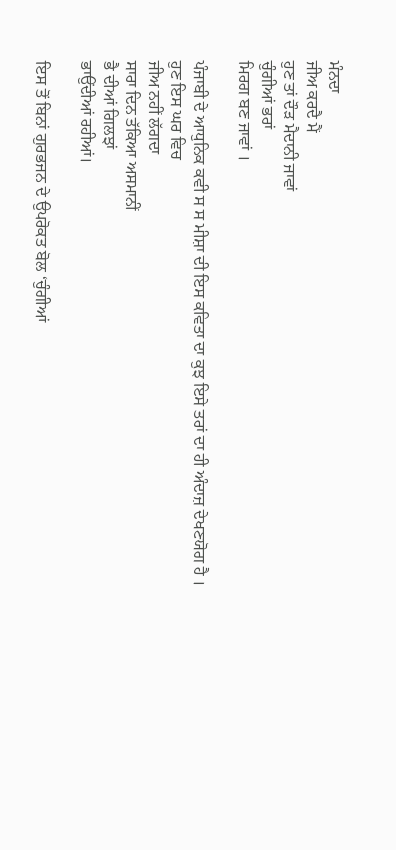ਮੰਨਦਾ
ਜੀਅ ਕਰਦੈ ਮੈਂ
ਹੁਣ ਤਾਂ ਦੌੜ ਮੈਦਾਨੀ ਜਾਵਾਂ
ਚੁੰਗੀਆਂ ਭਰਾਂ
ਮਿਰਗ ਬਣ ਜਾਵਾਂ ।

ਪੰਜਾਬੀ ਦੇ ਆਧੁਨਿਕ ਕਵੀ ਸ ਸ ਮੀਸ਼ਾ ਦੀ ਇਸ ਕਵਿਤਾ ਦਾ ਕੁਝ ਇਸੇ ਤਰਾਂ ਦਾ ਹੀ ਅੰਦਾਜ਼ ਦੇਖਣਯੋਗ ਹੈ ।
ਹੁਣ ਇਸ ਘਰ ਵਿਚ
ਜੀਅ ਨਹੀਂ ਲੱਗਦਾ
ਸਾਰਾ ਦਿਨ ਤੱਕਿਆ ਅਸਮਾਨੀਂ
ਭੈ ਦੀਆਂ ਗਿਲਝਾਂ
ਭਾਉਂਦੀਆਂ ਰਹੀਆਂ।

ਇਸ ਤੋਂ ਬਿਨਾਂ ਗੁਰਭਜਨ ਦੇ ਉਪਰੋਕਤ ਬੋਲ ‘ਚੁੰਗੀਆਂ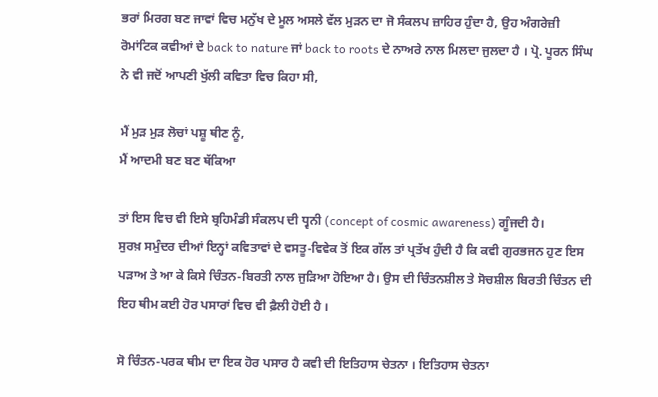ਭਰਾਂ ਮਿਰਗ ਬਣ ਜਾਵਾਂ ਵਿਚ ਮਨੁੱਖ ਦੇ ਮੂਲ ਅਸਲੇ ਵੱਲ ਮੁੜਨ ਦਾ ਜੋ ਸੰਕਲਪ ਜ਼ਾਹਿਰ ਹੁੰਦਾ ਹੈ, ਉਹ ਅੰਗਰੇਜ਼ੀ ਰੋਮਾਂਟਿਕ ਕਵੀਆਂ ਦੇ back to nature ਜਾਂ back to roots ਦੇ ਨਾਅਰੇ ਨਾਲ ਮਿਲਦਾ ਜੁਲਦਾ ਹੈ । ਪ੍ਰੋ. ਪੂਰਨ ਸਿੰਘ ਨੇ ਵੀ ਜਦੋਂ ਆਪਣੀ ਖੁੱਲੀ ਕਵਿਤਾ ਵਿਚ ਕਿਹਾ ਸੀ,

ਮੈਂ ਮੁੜ ਮੁੜ ਲੋਚਾਂ ਪਸ਼ੂ ਥੀਣ ਨੂੰ,
ਮੈਂ ਆਦਮੀ ਬਣ ਬਣ ਥੱਕਿਆ

ਤਾਂ ਇਸ ਵਿਚ ਵੀ ਇਸੇ ਬ੍ਰਹਿਮੰਡੀ ਸੰਕਲਪ ਦੀ ਧ੍ਵਨੀ (concept of cosmic awareness) ਗੂੰਜਦੀ ਹੈ।
ਸੁਰਖ਼ ਸਮੁੰਦਰ ਦੀਆਂ ਇਨ੍ਹਾਂ ਕਵਿਤਾਵਾਂ ਦੇ ਵਸਤੂ-ਵਿਵੇਕ ਤੋਂ ਇਕ ਗੱਲ ਤਾਂ ਪ੍ਰਤੱਖ ਹੁੰਦੀ ਹੈ ਕਿ ਕਵੀ ਗੁਰਭਜਨ ਹੁਣ ਇਸ ਪੜਾਅ ਤੇ ਆ ਕੇ ਕਿਸੇ ਚਿੰਤਨ-ਬਿਰਤੀ ਨਾਲ ਜੁੜਿਆ ਹੋਇਆ ਹੈ। ਉਸ ਦੀ ਚਿੰਤਨਸ਼ੀਲ ਤੇ ਸੋਚਸ਼ੀਲ ਬਿਰਤੀ ਚਿੰਤਨ ਦੀ ਇਹ ਥੀਮ ਕਈ ਹੋਰ ਪਸਾਰਾਂ ਵਿਚ ਵੀ ਫ਼ੈਲੀ ਹੋਈ ਹੈ ।

ਸੋ ਚਿੰਤਨ-ਪਰਕ ਥੀਮ ਦਾ ਇਕ ਹੋਰ ਪਸਾਰ ਹੈ ਕਵੀ ਦੀ ਇਤਿਹਾਸ ਚੇਤਨਾ । ਇਤਿਹਾਸ ਚੇਤਨਾ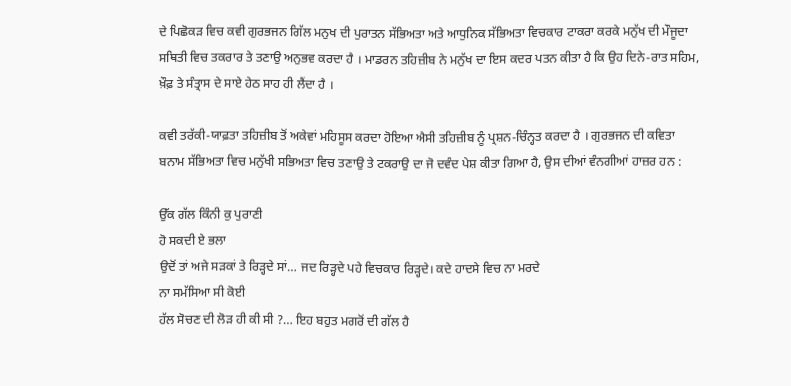ਦੇ ਪਿਛੋਕੜ ਵਿਚ ਕਵੀ ਗੁਰਭਜਨ ਗਿੱਲ ਮਨੁਖ ਦੀ ਪੁਰਾਤਨ ਸੱਭਿਅਤਾ ਅਤੇ ਆਧੁਨਿਕ ਸੱਭਿਅਤਾ ਵਿਚਕਾਰ ਟਾਕਰਾ ਕਰਕੇ ਮਨੁੱਖ ਦੀ ਮੌਜੂਦਾ ਸਥਿਤੀ ਵਿਚ ਤਕਰਾਰ ਤੇ ਤਣਾਉ ਅਨੁਭਵ ਕਰਦਾ ਹੈ । ਮਾਡਰਨ ਤਹਿਜ਼ੀਬ ਨੇ ਮਨੁੱਖ ਦਾ ਇਸ ਕਦਰ ਪਤਨ ਕੀਤਾ ਹੈ ਕਿ ਉਹ ਦਿਨੇ-ਰਾਤ ਸਹਿਮ, ਖ਼ੌਫ਼ ਤੇ ਸੰਤ੍ਰਾਸ ਦੇ ਸਾਏ ਹੇਠ ਸਾਹ ਹੀ ਲੈਂਦਾ ਹੈ ।

ਕਵੀ ਤਰੱਕੀ-ਯਾਫ਼ਤਾ ਤਹਿਜ਼ੀਬ ਤੋਂ ਅਕੇਵਾਂ ਮਹਿਸੂਸ ਕਰਦਾ ਹੋਇਆ ਐਸੀ ਤਹਿਜ਼ੀਬ ਨੂੰ ਪ੍ਰਸ਼ਨ-ਚਿੰਨ੍ਹਤ ਕਰਦਾ ਹੈ । ਗੁਰਭਜਨ ਦੀ ਕਵਿਤਾ ਬਨਾਮ ਸੱਭਿਅਤਾ ਵਿਚ ਮਨੁੱਖੀ ਸਭਿਅਤਾ ਵਿਚ ਤਣਾਉ ਤੇ ਟਕਰਾਉ ਦਾ ਜੋ ਦਵੰਦ ਪੇਸ਼ ਕੀਤਾ ਗਿਆ ਹੈ, ਉਸ ਦੀਆਂ ਵੰਨਗੀਆਂ ਹਾਜ਼ਰ ਹਨ :

ਉੱਕ ਗੱਲ ਕਿੰਨੀ ਕੁ ਪੁਰਾਣੀ
ਹੋ ਸਕਦੀ ਏ ਭਲਾ
ਉਦੋਂ ਤਾਂ ਅਜੇ ਸੜਕਾਂ ਤੇ ਰਿੜ੍ਹਦੇ ਸਾਂ… ਜਦ ਰਿੜ੍ਹਦੇ ਪਹੇ ਵਿਚਕਾਰ ਰਿੜ੍ਹਦੇ। ਕਦੇ ਹਾਦਸੇ ਵਿਚ ਨਾ ਮਰਦੇ
ਨਾ ਸਮੱਸਿਆ ਸੀ ਕੋਈ
ਹੱਲ ਸੋਚਣ ਦੀ ਲੋੜ ਹੀ ਕੀ ਸੀ ?… ਇਹ ਬਹੁਤ ਮਗਰੋਂ ਦੀ ਗੱਲ ਹੈ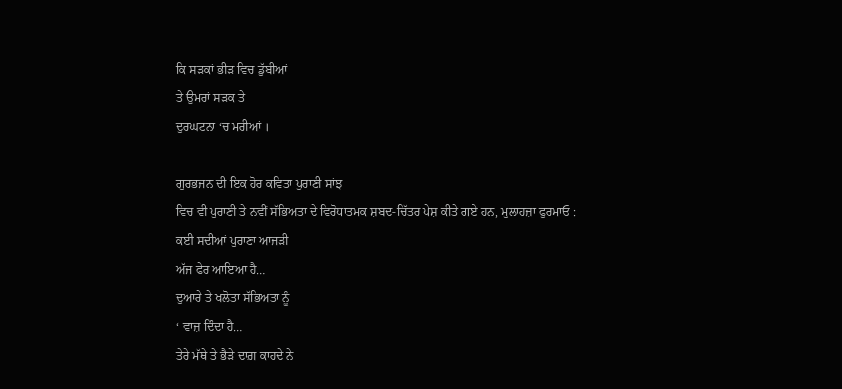ਕਿ ਸੜਕਾਂ ਭੀੜ ਵਿਚ ਡੁੱਬੀਆਂ
ਤੇ ਉਮਰਾਂ ਸੜਕ ਤੇ
ਦੁਰਘਟਨਾ ‘ਚ ਮਰੀਆਂ ।

ਗੁਰਭਜਨ ਦੀ ਇਕ ਹੋਰ ਕਵਿਤਾ ਪੁਰਾਣੀ ਸਾਂਝ
ਵਿਚ ਵੀ ਪੁਰਾਣੀ ਤੇ ਨਵੀਂ ਸੱਭਿਅਤਾ ਦੇ ਵਿਰੋਧਾਤਮਕ ਸ਼ਬਦ-ਚਿੱਤਰ ਪੇਸ਼ ਕੀਤੇ ਗਏ ਹਨ, ਮੁਲਾਹਜ਼ਾ ਫੁਰਮਾਓ :
ਕਈ ਸਦੀਆਂ ਪੁਰਾਣਾ ਆਜੜੀ
ਅੱਜ ਫੇਰ ਆਇਆ ਹੈ…
ਦੁਆਰੇ ਤੇ ਖਲੋਤਾ ਸੱਭਿਅਤਾ ਨੂੰ
‘ ਵਾਜ਼ ਦਿੰਦਾ ਹੈ…
ਤੇਰੇ ਮੱਥੇ ਤੇ ਭੈੜੇ ਦਾਗ਼ ਕਾਹਦੇ ਨੇ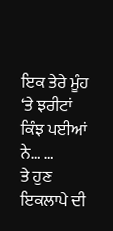ਇਕ ਤੇਰੇ ਮੂੰਹ ‘ਤੇ ਝਰੀਟਾਂ ਕਿੰਝ ਪਈਆਂ ਨੇ… …
ਤੇ ਹੁਣ ਇਕਲਾਪੇ ਦੀ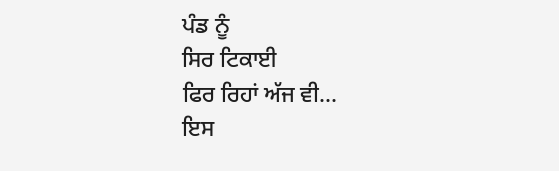ਪੰਡ ਨੂੰ
ਸਿਰ ਟਿਕਾਈ
ਫਿਰ ਰਿਹਾਂ ਅੱਜ ਵੀ…
ਇਸ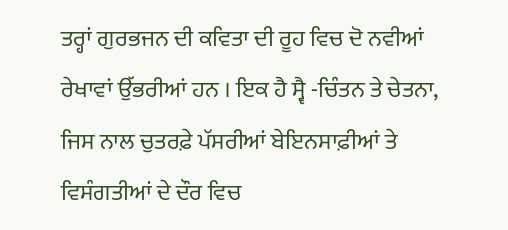ਤਰ੍ਹਾਂ ਗੁਰਭਜਨ ਦੀ ਕਵਿਤਾ ਦੀ ਰੂਹ ਵਿਚ ਦੋ ਨਵੀਆਂ ਰੇਖਾਵਾਂ ਉੱਭਰੀਆਂ ਹਨ । ਇਕ ਹੈ ਸ੍ਵੈ -ਚਿੰਤਨ ਤੇ ਚੇਤਨਾ, ਜਿਸ ਨਾਲ ਚੁਤਰਫ਼ੇ ਪੱਸਰੀਆਂ ਬੇਇਨਸਾਫ਼ੀਆਂ ਤੇ ਵਿਸੰਗਤੀਆਂ ਦੇ ਦੌਰ ਵਿਚ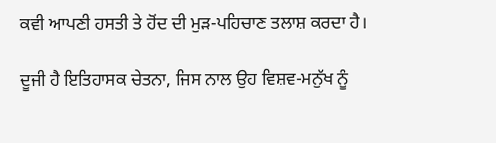ਕਵੀ ਆਪਣੀ ਹਸਤੀ ਤੇ ਹੋਂਦ ਦੀ ਮੁੜ-ਪਹਿਚਾਣ ਤਲਾਸ਼ ਕਰਦਾ ਹੈ।

ਦੂਜੀ ਹੈ ਇਤਿਹਾਸਕ ਚੇਤਨਾ, ਜਿਸ ਨਾਲ ਉਹ ਵਿਸ਼ਵ-ਮਨੁੱਖ ਨੂੰ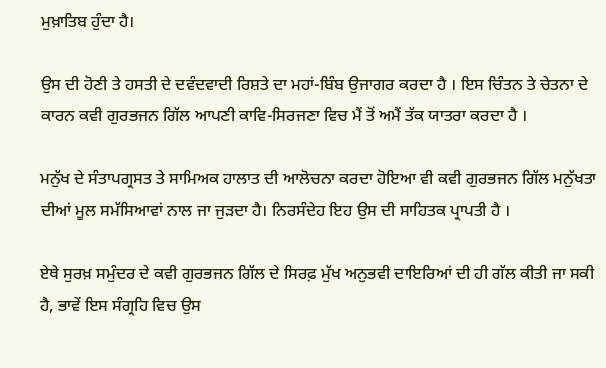ਮੁਖ਼ਾਤਿਬ ਹੁੰਦਾ ਹੈ।

ਉਸ ਦੀ ਹੋਣੀ ਤੇ ਹਸਤੀ ਦੇ ਦਵੰਦਵਾਦੀ ਰਿਸ਼ਤੇ ਦਾ ਮਹਾਂ-ਬਿੰਬ ਉਜਾਗਰ ਕਰਦਾ ਹੈ । ਇਸ ਚਿੰਤਨ ਤੇ ਚੇਤਨਾ ਦੇ ਕਾਰਨ ਕਵੀ ਗੁਰਭਜਨ ਗਿੱਲ ਆਪਣੀ ਕਾਵਿ-ਸਿਰਜਣਾ ਵਿਚ ਮੈਂ ਤੋਂ ਅਮੈਂ ਤੱਕ ਯਾਤਰਾ ਕਰਦਾ ਹੈ ।

ਮਨੁੱਖ ਦੇ ਸੰਤਾਪਗ੍ਰਸਤ ਤੇ ਸਾਮਿਅਕ ਹਾਲਾਤ ਦੀ ਆਲੋਚਨਾ ਕਰਦਾ ਹੋਇਆ ਵੀ ਕਵੀ ਗੁਰਭਜਨ ਗਿੱਲ ਮਨੁੱਖਤਾ ਦੀਆਂ ਮੂਲ ਸਮੱਸਿਆਵਾਂ ਨਾਲ ਜਾ ਜੁੜਦਾ ਹੈ। ਨਿਰਸੰਦੇਹ ਇਹ ਉਸ ਦੀ ਸਾਹਿਤਕ ਪ੍ਰਾਪਤੀ ਹੈ ।

ਏਥੇ ਸੁਰਖ਼ ਸਮੁੰਦਰ ਦੇ ਕਵੀ ਗੁਰਭਜਨ ਗਿੱਲ ਦੇ ਸਿਰਫ਼ ਮੁੱਖ ਅਨੁਭਵੀ ਦਾਇਰਿਆਂ ਦੀ ਹੀ ਗੱਲ ਕੀਤੀ ਜਾ ਸਕੀ ਹੈ, ਭਾਵੇਂ ਇਸ ਸੰਗ੍ਰਹਿ ਵਿਚ ਉਸ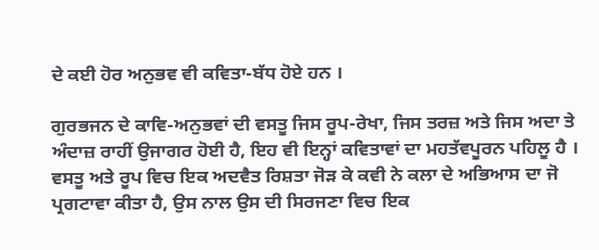ਦੇ ਕਈ ਹੋਰ ਅਨੁਭਵ ਵੀ ਕਵਿਤਾ-ਬੱਧ ਹੋਏ ਹਨ ।

ਗੁਰਭਜਨ ਦੇ ਕਾਵਿ-ਅਨੁਭਵਾਂ ਦੀ ਵਸਤੂ ਜਿਸ ਰੂਪ-ਰੇਖਾ, ਜਿਸ ਤਰਜ਼ ਅਤੇ ਜਿਸ ਅਦਾ ਤੇ ਅੰਦਾਜ਼ ਰਾਹੀਂ ਉਜਾਗਰ ਹੋਈ ਹੈ, ਇਹ ਵੀ ਇਨ੍ਹਾਂ ਕਵਿਤਾਵਾਂ ਦਾ ਮਹਤੱਵਪੂਰਨ ਪਹਿਲੂ ਹੈ । ਵਸਤੂ ਅਤੇ ਰੂਪ ਵਿਚ ਇਕ ਅਦਵੈਤ ਰਿਸ਼ਤਾ ਜੋੜ ਕੇ ਕਵੀ ਨੇ ਕਲਾ ਦੇ ਅਭਿਆਸ ਦਾ ਜੋ ਪ੍ਰਗਟਾਵਾ ਕੀਤਾ ਹੈ, ਉਸ ਨਾਲ ਉਸ ਦੀ ਸਿਰਜਣਾ ਵਿਚ ਇਕ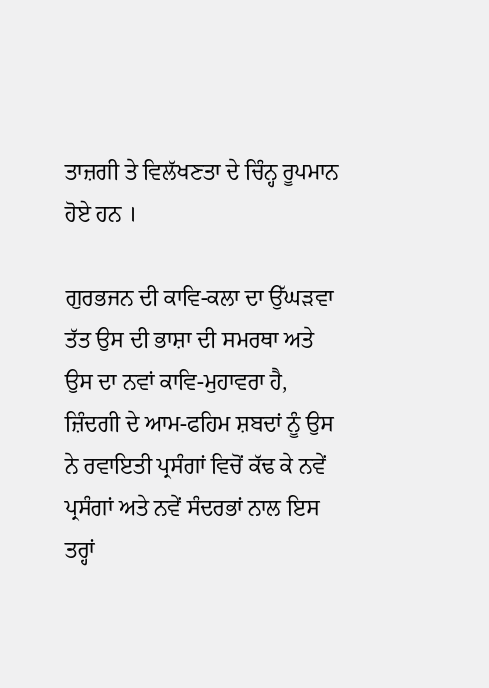ਤਾਜ਼ਗੀ ਤੇ ਵਿਲੱਖਣਤਾ ਦੇ ਚਿੰਨ੍ਹ ਰੂਪਮਾਨ ਹੋਏ ਹਨ ।

ਗੁਰਭਜਨ ਦੀ ਕਾਵਿ-ਕਲਾ ਦਾ ਉੱਘੜਵਾ ਤੱਤ ਉਸ ਦੀ ਭਾਸ਼ਾ ਦੀ ਸਮਰਥਾ ਅਤੇ ਉਸ ਦਾ ਨਵਾਂ ਕਾਵਿ-ਮੁਹਾਵਰਾ ਹੈ, ਜ਼ਿੰਦਗੀ ਦੇ ਆਮ-ਫਹਿਮ ਸ਼ਬਦਾਂ ਨੂੰ ਉਸ ਨੇ ਰਵਾਇਤੀ ਪ੍ਰਸੰਗਾਂ ਵਿਚੋਂ ਕੱਢ ਕੇ ਨਵੇਂ ਪ੍ਰਸੰਗਾਂ ਅਤੇ ਨਵੇਂ ਸੰਦਰਭਾਂ ਨਾਲ ਇਸ ਤਰ੍ਹਾਂ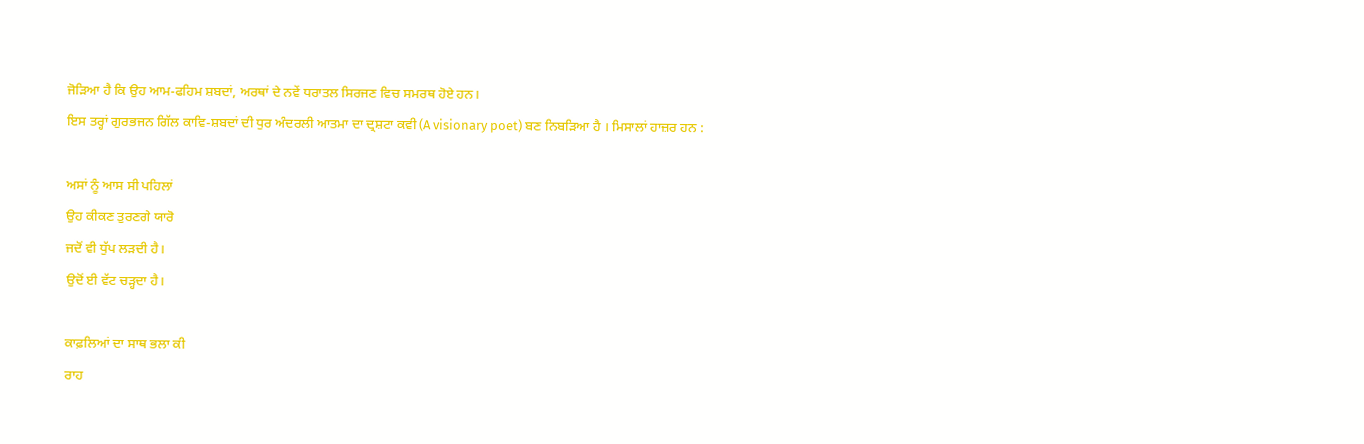ਜੋੜਿਆ ਹੈ ਕਿ ਉਹ ਆਮ-ਫਹਿਮ ਸ਼ਬਦਾਂ, ਅਰਥਾਂ ਦੇ ਨਵੇਂ ਧਰਾਤਲ ਸਿਰਜਣ ਵਿਚ ਸਮਰਥ ਹੋਏ ਹਨ।
ਇਸ ਤਰ੍ਹਾਂ ਗੁਰਭਜਨ ਗਿੱਲ ਕਾਵਿ-ਸ਼ਬਦਾਂ ਦੀ ਧੁਰ ਅੰਦਰਲੀ ਆਤਮਾ ਦਾ ਦ੍ਰਸ਼ਟਾ ਕਵੀ (A visionary poet) ਬਣ ਨਿਬੜਿਆ ਹੈ । ਮਿਸਾਲਾਂ ਹਾਜ਼ਰ ਹਨ :

ਅਸਾਂ ਨੂੰ ਆਸ ਸੀ ਪਹਿਲਾਂ
ਉਹ ਕੀਕਣ ਤੁਰਣਗੇ ਯਾਰੋ
ਜਦੋਂ ਵੀ ਧੁੱਪ ਲੜਦੀ ਹੈ।
ਉਦੋਂ ਈ ਵੱਟ ਚੜ੍ਹਦਾ ਹੈ।

ਕਾਫ਼ਲਿਆਂ ਦਾ ਸਾਥ ਭਲਾ ਕੀ
ਰਾਹ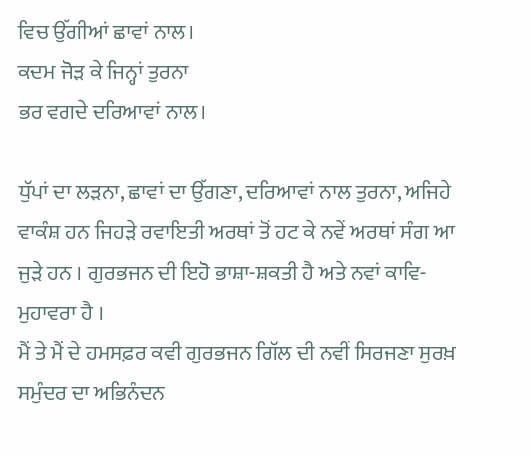ਵਿਚ ਉੱਗੀਆਂ ਛਾਵਾਂ ਨਾਲ।
ਕਦਮ ਜੋੜ ਕੇ ਜਿਨ੍ਹਾਂ ਤੁਰਨਾ
ਭਰ ਵਗਦੇ ਦਰਿਆਵਾਂ ਨਾਲ।

ਧੁੱਪਾਂ ਦਾ ਲੜਨਾ, ਛਾਵਾਂ ਦਾ ਉੱਗਣਾ, ਦਰਿਆਵਾਂ ਨਾਲ ਤੁਰਨਾ, ਅਜਿਹੇ ਵਾਕੰਸ਼ ਹਨ ਜਿਹੜੇ ਰਵਾਇਤੀ ਅਰਥਾਂ ਤੋਂ ਹਟ ਕੇ ਨਵੇਂ ਅਰਥਾਂ ਸੰਗ ਆ ਜੁੜੇ ਹਨ । ਗੁਰਭਜਨ ਦੀ ਇਹੋ ਭਾਸ਼ਾ-ਸ਼ਕਤੀ ਹੈ ਅਤੇ ਨਵਾਂ ਕਾਵਿ-ਮੁਹਾਵਰਾ ਹੈ ।
ਮੈਂ ਤੇ ਮੈਂ ਦੇ ਹਮਸਫ਼ਰ ਕਵੀ ਗੁਰਭਜਨ ਗਿੱਲ ਦੀ ਨਵੀਂ ਸਿਰਜਣਾ ਸੁਰਖ਼ ਸਮੁੰਦਰ ਦਾ ਅਭਿਨੰਦਨ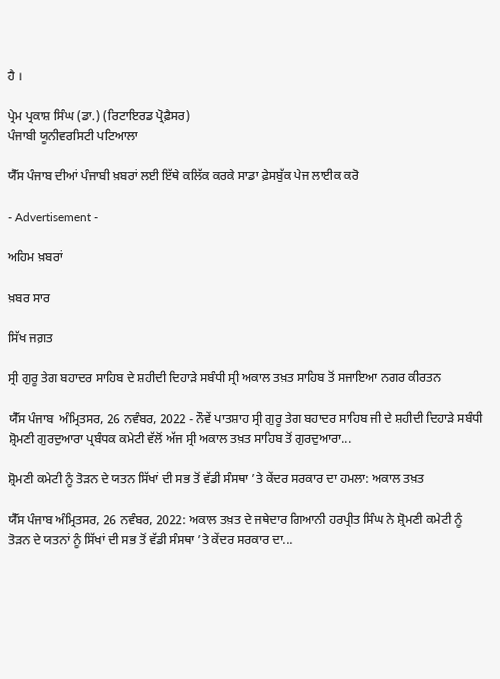ਹੈ ।

ਪ੍ਰੇਮ ਪ੍ਰਕਾਸ਼ ਸਿੰਘ (ਡਾ.) (ਰਿਟਾਇਰਡ ਪ੍ਰੋਫ਼ੈਸਰ)
ਪੰਜਾਬੀ ਯੂਨੀਵਰਸਿਟੀ ਪਟਿਆਲਾ

ਯੈੱਸ ਪੰਜਾਬ ਦੀਆਂ ਪੰਜਾਬੀ ਖ਼ਬਰਾਂ ਲਈ ਇੱਥੇ ਕਲਿੱਕ ਕਰਕੇ ਸਾਡਾ ਫ਼ੇਸਬੁੱਕ ਪੇਜ ਲਾਈਕ ਕਰੋ

- Advertisement -

ਅਹਿਮ ਖ਼ਬਰਾਂ

ਖ਼ਬਰ ਸਾਰ

ਸਿੱਖ ਜਗ਼ਤ

ਸ੍ਰੀ ਗੁਰੂ ਤੇਗ ਬਹਾਦਰ ਸਾਹਿਬ ਦੇ ਸ਼ਹੀਦੀ ਦਿਹਾੜੇ ਸਬੰਧੀ ਸ੍ਰੀ ਅਕਾਲ ਤਖ਼ਤ ਸਾਹਿਬ ਤੋਂ ਸਜਾਇਆ ਨਗਰ ਕੀਰਤਨ

ਯੈੱਸ ਪੰਜਾਬ  ਅੰਮ੍ਰਿਤਸਰ, 26 ਨਵੰਬਰ, 2022 - ਨੌਵੇਂ ਪਾਤਸ਼ਾਹ ਸ੍ਰੀ ਗੁਰੂ ਤੇਗ ਬਹਾਦਰ ਸਾਹਿਬ ਜੀ ਦੇ ਸ਼ਹੀਦੀ ਦਿਹਾੜੇ ਸਬੰਧੀ ਸ਼੍ਰੋਮਣੀ ਗੁਰਦੁਆਰਾ ਪ੍ਰਬੰਧਕ ਕਮੇਟੀ ਵੱਲੋਂ ਅੱਜ ਸ੍ਰੀ ਅਕਾਲ ਤਖ਼ਤ ਸਾਹਿਬ ਤੋਂ ਗੁਰਦੁਆਰਾ...

ਸ਼੍ਰੋਮਣੀ ਕਮੇਟੀ ਨੂੰ ਤੋੜਨ ਦੇ ਯਤਨ ਸਿੱਖਾਂ ਦੀ ਸਭ ਤੋਂ ਵੱਡੀ ਸੰਸਥਾ ’ਤੇ ਕੇਂਦਰ ਸਰਕਾਰ ਦਾ ਹਮਲਾ: ਅਕਾਲ ਤਖ਼ਤ

ਯੈੱਸ ਪੰਜਾਬ ਅੰਮ੍ਰਿਤਸਰ, 26 ਨਵੰਬਰ, 2022: ਅਕਾਲ ਤਖ਼ਤ ਦੇ ਜਥੇਦਾਰ ਗਿਆਨੀ ਹਰਪ੍ਰੀਤ ਸਿੰਘ ਨੇ ਸ਼੍ਰੋਮਣੀ ਕਮੇਟੀ ਨੂੰ ਤੋੜਨ ਦੇ ਯਤਨਾਂ ਨੂੰ ਸਿੱਖਾਂ ਦੀ ਸਭ ਤੋਂ ਵੱਡੀ ਸੰਸਥਾ ’ਤੇ ਕੇਂਦਰ ਸਰਕਾਰ ਦਾ...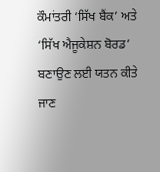ਕੌਮਾਂਤਰੀ ‘ਸਿੱਖ ਬੈਂਕ’ ਅਤੇ ‘ਸਿੱਖ ਐਜੂਕੇਸ਼ਨ ਬੋਰਡ’ ਬਣਾਉਣ ਲਈ ਯਤਨ ਕੀਤੇ ਜਾਣ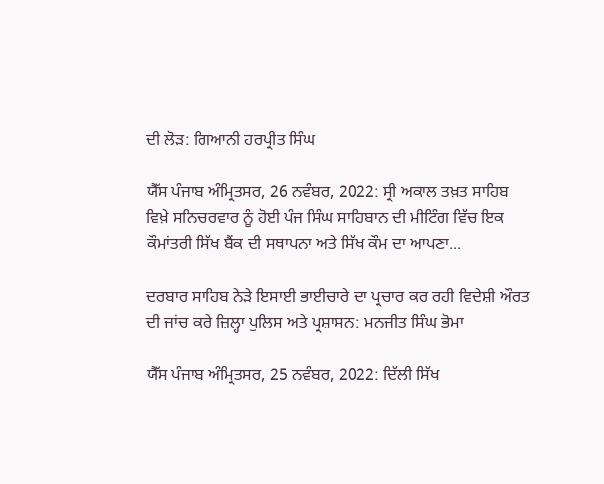ਦੀ ਲੋੜ: ਗਿਆਨੀ ਹਰਪ੍ਰੀਤ ਸਿੰਘ

ਯੈੱਸ ਪੰਜਾਬ ਅੰਮ੍ਰਿਤਸਰ, 26 ਨਵੰਬਰ, 2022: ਸ੍ਰੀ ਅਕਾਲ ਤਖ਼ਤ ਸਾਹਿਬ ਵਿਖ਼ੇ ਸਨਿਚਰਵਾਰ ਨੂੰ ਹੋਈ ਪੰਜ ਸਿੰਘ ਸਾਹਿਬਾਨ ਦੀ ਮੀਟਿੰਗ ਵਿੱਚ ਇਕ ਕੌਮਾਂਤਰੀ ਸਿੱਖ ਬੈਂਕ ਦੀ ਸਥਾਪਨਾ ਅਤੇ ਸਿੱਖ ਕੌਮ ਦਾ ਆਪਣਾ...

ਦਰਬਾਰ ਸਾਹਿਬ ਨੇੜੇ ਇਸਾਈ ਭਾਈਚਾਰੇ ਦਾ ਪ੍ਰਚਾਰ ਕਰ ਰਹੀ ਵਿਦੇਸ਼ੀ ਔਰਤ ਦੀ ਜਾਂਚ ਕਰੇ ਜ਼ਿਲ੍ਹਾ ਪੁਲਿਸ ਅਤੇ ਪ੍ਰਸ਼ਾਸਨ: ਮਨਜੀਤ ਸਿੰਘ ਭੋਮਾ

ਯੈੱਸ ਪੰਜਾਬ ਅੰਮ੍ਰਿਤਸਰ, 25 ਨਵੰਬਰ, 2022: ਦਿੱਲੀ ਸਿੱਖ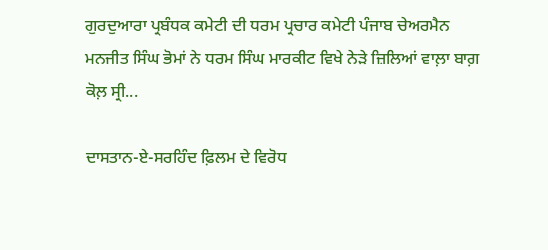ਗੁਰਦੁਆਰਾ ਪ੍ਰਬੰਧਕ ਕਮੇਟੀ ਦੀ ਧਰਮ ਪ੍ਰਚਾਰ ਕਮੇਟੀ ਪੰਜਾਬ ਚੇਅਰਮੈਨ ਮਨਜੀਤ ਸਿੰਘ ਭੋਮਾਂ ਨੇ ਧਰਮ ਸਿੰਘ ਮਾਰਕੀਟ ਵਿਖੇ ਨੇੜੇ ਜ਼ਿਲਿਆਂ ਵਾਲ਼ਾ ਬਾਗ਼ ਕੋਲ਼ ਸ੍ਰੀ...

ਦਾਸਤਾਨ-ਏ-ਸਰਹਿੰਦ ਫ਼ਿਲਮ ਦੇ ਵਿਰੋਧ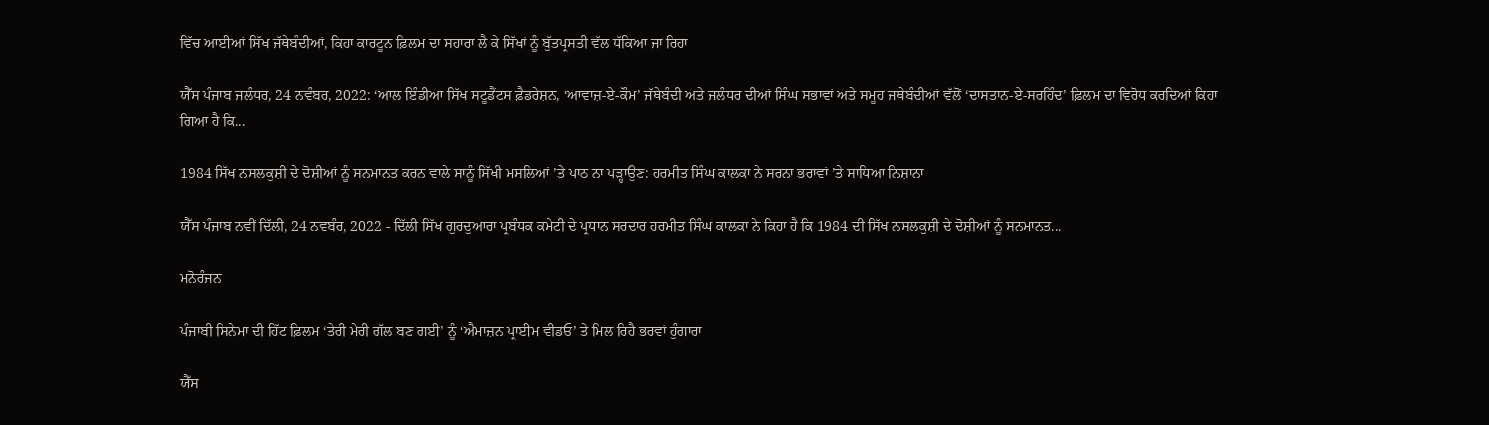ਵਿੱਚ ਆਈਆਂ ਸਿੱਖ ਜੱਥੇਬੰਦੀਆਂ, ਕਿਹਾ ਕਾਰਟੂਨ ਫ਼ਿਲਮ ਦਾ ਸਹਾਰਾ ਲੈ ਕੇ ਸਿੱਖਾਂ ਨੂੰ ਬੁੱਤਪ੍ਰਸਤੀ ਵੱਲ ਧੱਕਿਆ ਜਾ ਰਿਹਾ

ਯੈੱਸ ਪੰਜਾਬ ਜਲੰਧਰ, 24 ਨਵੰਬਰ, 2022: ‘ਆਲ ਇੰਡੀਆ ਸਿੱਖ ਸਟੂਡੈਂਟਸ ਫ਼ੈਡਰੇਸ਼ਨ, ‘ਆਵਾਜ਼-ਏ-ਕੌਮ’ ਜੱਥੇਬੰਦੀ ਅਤੇ ਜਲੰਧਰ ਦੀਆਂ ਸਿੰਘ ਸਭਾਵਾਂ ਅਤੇ ਸਮੂਹ ਜਥੇਬੰਦੀਆਂ ਵੱਲੋਂ ‘ਦਾਸਤਾਨ-ਏ-ਸਰਹਿੰਦ’ ਫ਼ਿਲਮ ਦਾ ਵਿਰੋਧ ਕਰਦਿਆਂ ਕਿਹਾ ਗਿਆ ਹੈ ਕਿ...

1984 ਸਿੱਖ ਨਸਲਕੁਸ਼ੀ ਦੇ ਦੋਸ਼ੀਆਂ ਨੂੰ ਸਨਮਾਨਤ ਕਰਨ ਵਾਲੇ ਸਾਨੂੰ ਸਿੱਖੀ ਮਸਲਿਆਂ ’ਤੇ ਪਾਠ ਨਾ ਪੜ੍ਹਾਉਣ: ਹਰਮੀਤ ਸਿੰਘ ਕਾਲਕਾ ਨੇ ਸਰਨਾ ਭਰਾਵਾਂ ’ਤੇ ਸਾਧਿਆ ਨਿਸ਼ਾਨਾ

ਯੈੱਸ ਪੰਜਾਬ ਨਵੀਂ ਦਿੱਲੀ, 24 ਨਵਬੰਰ, 2022 - ਦਿੱਲੀ ਸਿੱਖ ਗੁਰਦੁਆਰਾ ਪ੍ਰਬੰਧਕ ਕਮੇਟੀ ਦੇ ਪ੍ਰਧਾਨ ਸਰਦਾਰ ਹਰਮੀਤ ਸਿੰਘ ਕਾਲਕਾ ਨੇ ਕਿਹਾ ਹੈ ਕਿ 1984 ਦੀ ਸਿੱਖ ਨਸਲਕੁਸ਼ੀ ਦੇ ਦੋਸ਼ੀਆਂ ਨੂੰ ਸਨਮਾਨਤ...

ਮਨੋਰੰਜਨ

ਪੰਜਾਬੀ ਸਿਨੇਮਾ ਦੀ ਹਿੱਟ ਫ਼ਿਲਮ ‘ਤੇਰੀ ਮੇਰੀ ਗੱਲ ਬਣ ਗਈ’ ਨੂੰ ‘ਐਮਾਜ਼ਨ ਪ੍ਰਾਈਮ ਵੀਡਓ’ ਤੇ ਮਿਲ ਰਿਹੈ ਭਰਵਾਂ ਹੁੰਗਾਰਾ

ਯੈੱਸ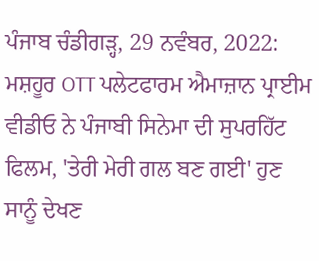ਪੰਜਾਬ ਚੰਡੀਗੜ੍ਹ, 29 ਨਵੰਬਰ, 2022: ਮਸ਼ਹੂਰ OTT ਪਲੇਟਫਾਰਮ ਐਮਾਜ਼ਾਨ ਪ੍ਰਾਈਮ ਵੀਡੀਓ ਨੇ ਪੰਜਾਬੀ ਸਿਨੇਮਾ ਦੀ ਸੁਪਰਹਿੱਟ ਫਿਲਮ, 'ਤੇਰੀ ਮੇਰੀ ਗਲ ਬਣ ਗਈ' ਹੁਣ ਸਾਨੂੰ ਦੇਖਣ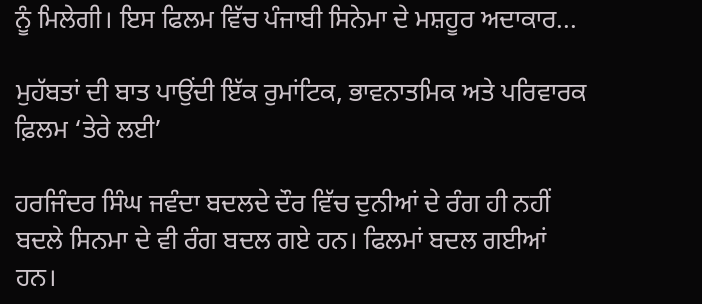ਨੂੰ ਮਿਲੇਗੀ। ਇਸ ਫਿਲਮ ਵਿੱਚ ਪੰਜਾਬੀ ਸਿਨੇਮਾ ਦੇ ਮਸ਼ਹੂਰ ਅਦਾਕਾਰ...

ਮੁਹੱਬਤਾਂ ਦੀ ਬਾਤ ਪਾਉਂਦੀ ਇੱਕ ਰੁਮਾਂਟਿਕ, ਭਾਵਨਾਤਮਿਕ ਅਤੇ ਪਰਿਵਾਰਕ ਫ਼ਿਲਮ ‘ਤੇਰੇ ਲਈ’

ਹਰਜਿੰਦਰ ਸਿੰਘ ਜਵੰਦਾ ਬਦਲਦੇ ਦੌਰ ਵਿੱਚ ਦੁਨੀਆਂ ਦੇ ਰੰਗ ਹੀ ਨਹੀਂ ਬਦਲੇ ਸਿਨਮਾ ਦੇ ਵੀ ਰੰਗ ਬਦਲ ਗਏ ਹਨ। ਫਿਲਮਾਂ ਬਦਲ ਗਈਆਂ ਹਨ।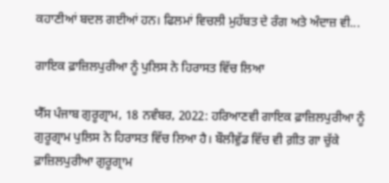ਕਹਾਣੀਆਂ ਬਦਲ ਗਈਆਂ ਹਨ। ਫਿਲਮਾਂ ਵਿਚਲੀ ਮੁਹੱਬਤ ਦੇ ਰੰਗ ਅਤੇ ਅੰਦਾਜ਼ ਵੀ...

ਗਾਇਕ ਫ਼ਾਜ਼ਿਲਪੁਰੀਆ ਨੂੰ ਪੁਲਿਸ ਨੇ ਹਿਰਾਸਤ ਵਿੱਚ ਲਿਆ

ਯੈੱਸ ਪੰਜਾਬ ਗੁਰੂਗ੍ਰਾਮ, 18 ਨਵੰਬਰ, 2022: ਹਰਿਆਣਵੀ ਗਾਇਕ ਫ਼ਾਜ਼ਿਲਪੁਰੀਆ ਨੂੰ ਗੁਰੂਗ੍ਰਾਮ ਪੁਲਿਸ ਨੇ ਹਿਰਾਸਤ ਵਿੱਚ ਲਿਆ ਹੈ। ਬੌਲੀਵੁੱਡ ਵਿੱਚ ਵੀ ਗ਼ੀਤ ਗਾ ਚੁੱਕੇ ਫ਼ਾਜ਼ਿਲਪੁਰੀਆ ਗੁਰੂਗ੍ਰਾਮ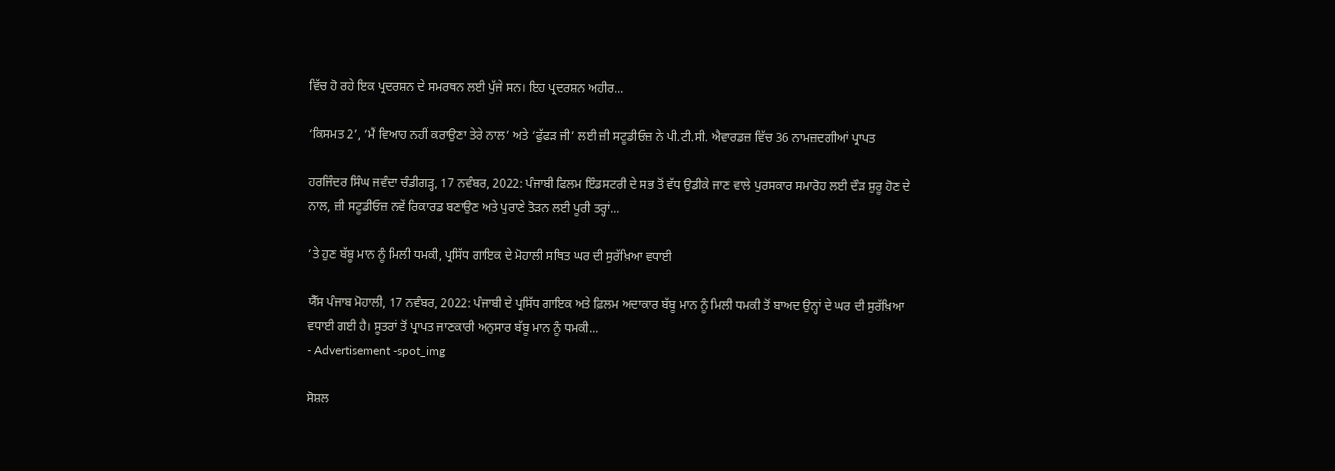ਵਿੱਚ ਹੋ ਰਹੇ ਇਕ ਪ੍ਰਦਰਸ਼ਨ ਦੇ ਸਮਰਥਨ ਲਈ ਪੁੱਜੇ ਸਨ। ਇਹ ਪ੍ਰਦਰਸ਼ਨ ਅਹੀਰ...

‘ਕਿਸਮਤ 2’, ‘ਮੈਂ ਵਿਆਹ ਨਹੀਂ ਕਰਾਉਣਾ ਤੇਰੇ ਨਾਲ’ ਅਤੇ ‘ਫੁੱਫੜ ਜੀ’ ਲਈ ਜ਼ੀ ਸਟੂਡੀਓਜ਼ ਨੇ ਪੀ.ਟੀ.ਸੀ. ਐਵਾਰਡਜ਼ ਵਿੱਚ 36 ਨਾਮਜ਼ਦਗੀਆਂ ਪ੍ਰਾਪਤ

ਹਰਜਿੰਦਰ ਸਿੰਘ ਜਵੰਦਾ ਚੰਡੀਗੜ੍ਹ, 17 ਨਵੰਬਰ, 2022: ਪੰਜਾਬੀ ਫਿਲਮ ਇੰਡਸਟਰੀ ਦੇ ਸਭ ਤੋਂ ਵੱਧ ਉਡੀਕੇ ਜਾਣ ਵਾਲੇ ਪੁਰਸਕਾਰ ਸਮਾਰੋਹ ਲਈ ਦੌੜ ਸ਼ੁਰੂ ਹੋਣ ਦੇ ਨਾਲ, ਜ਼ੀ ਸਟੂਡੀਓਜ਼ ਨਵੇਂ ਰਿਕਾਰਡ ਬਣਾਉਣ ਅਤੇ ਪੁਰਾਣੇ ਤੋੜਨ ਲਈ ਪੂਰੀ ਤਰ੍ਹਾਂ...

’ਤੇ ਹੁਣ ਬੱਬੂ ਮਾਨ ਨੂੰ ਮਿਲੀ ਧਮਕੀ, ਪ੍ਰਸਿੱਧ ਗਾਇਕ ਦੇ ਮੋਹਾਲੀ ਸਥਿਤ ਘਰ ਦੀ ਸੁਰੱਖ਼ਿਆ ਵਧਾਈ

ਯੈੱਸ ਪੰਜਾਬ ਮੋਹਾਲੀ, 17 ਨਵੰਬਰ, 2022: ਪੰਜਾਬੀ ਦੇ ਪ੍ਰਸਿੱਧ ਗਾਇਕ ਅਤੇ ਫ਼ਿਲਮ ਅਦਾਕਾਰ ਬੱਬੂ ਮਾਨ ਨੂੰ ਮਿਲੀ ਧਮਕੀ ਤੋਂ ਬਾਅਦ ਉਨ੍ਹਾਂ ਦੇ ਘਰ ਦੀ ਸੁਰੱਖ਼ਿਆ ਵਧਾਈ ਗਈ ਹੈ। ਸੂਤਰਾਂ ਤੋਂ ਪ੍ਰਾਪਤ ਜਾਣਕਾਰੀ ਅਨੁਸਾਰ ਬੱਬੂ ਮਾਨ ਨੂੰ ਧਮਕੀ...
- Advertisement -spot_img

ਸੋਸ਼ਲ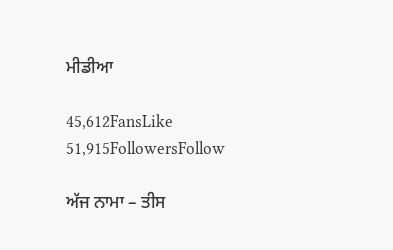ਮੀਡੀਆ

45,612FansLike
51,915FollowersFollow

ਅੱਜ ਨਾਮਾ – ਤੀਸ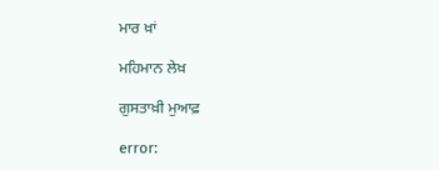ਮਾਰ ਖ਼ਾਂ

ਮਹਿਮਾਨ ਲੇਖ਼

ਗੁਸਤਾਖ਼ੀ ਮੁਆਫ਼

error: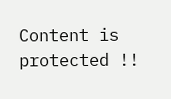Content is protected !!